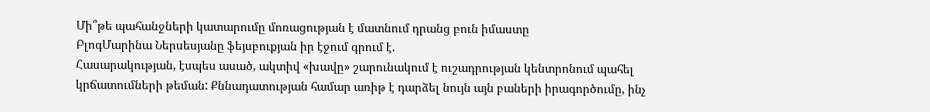Մի՞թե պահանջների կատարումը մոռացության է մատնում դրանց բուն իմաստը
ԲլոգՄարինա Ներսեսյանը ֆեյսբուքյան իր էջում գրում է.
Հասարակության, էսպես ասած, ակտիվ «խավը» շարունակում է ուշադրության կենտրոնում պահել կրճատումների թեման: Քննադատության համար առիթ է դարձել նույն այն բաների իրագործումը, ինչ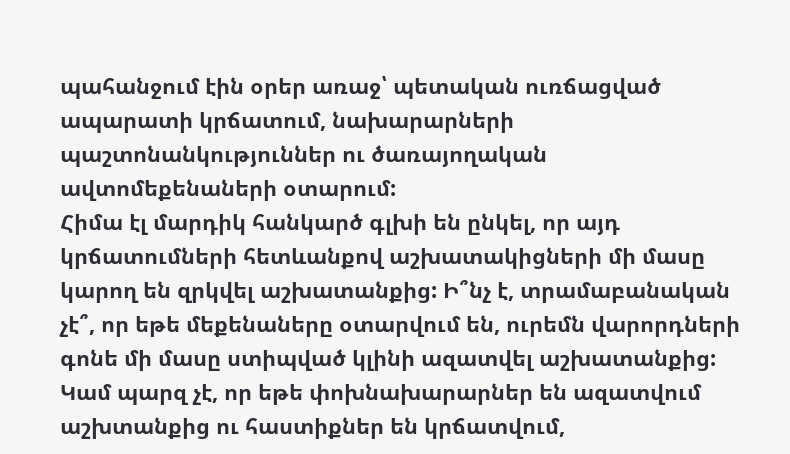պահանջում էին օրեր առաջ՝ պետական ուռճացված ապարատի կրճատում, նախարարների պաշտոնանկություններ ու ծառայողական ավտոմեքենաների օտարում:
Հիմա էլ մարդիկ հանկարծ գլխի են ընկել, որ այդ կրճատումների հետևանքով աշխատակիցների մի մասը կարող են զրկվել աշխատանքից: Ի՞նչ է, տրամաբանական չէ՞, որ եթե մեքենաները օտարվում են, ուրեմն վարորդների գոնե մի մասը ստիպված կլինի ազատվել աշխատանքից: Կամ պարզ չէ, որ եթե փոխնախարարներ են ազատվում աշխտանքից ու հաստիքներ են կրճատվում,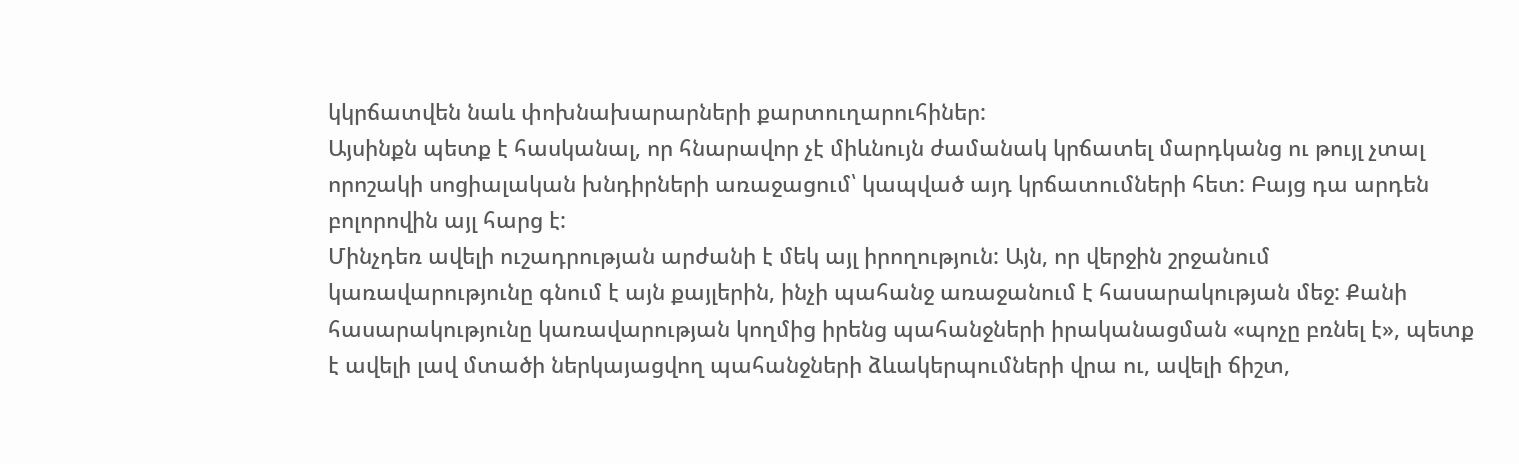կկրճատվեն նաև փոխնախարարների քարտուղարուհիներ:
Այսինքն պետք է հասկանալ, որ հնարավոր չէ միևնույն ժամանակ կրճատել մարդկանց ու թույլ չտալ որոշակի սոցիալական խնդիրների առաջացում՝ կապված այդ կրճատումների հետ: Բայց դա արդեն բոլորովին այլ հարց է:
Մինչդեռ ավելի ուշադրության արժանի է մեկ այլ իրողություն: Այն, որ վերջին շրջանում կառավարությունը գնում է այն քայլերին, ինչի պահանջ առաջանում է հասարակության մեջ: Քանի հասարակությունը կառավարության կողմից իրենց պահանջների իրականացման «պոչը բռնել է», պետք է ավելի լավ մտածի ներկայացվող պահանջների ձևակերպումների վրա ու, ավելի ճիշտ,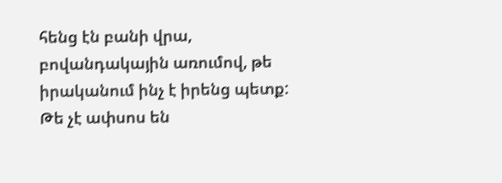հենց էն բանի վրա, բովանդակային առումով, թե իրականում ինչ է իրենց պետք: Թե չէ ափսոս են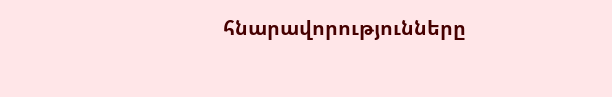հնարավորությունները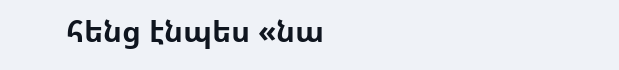հենց էնպես «նա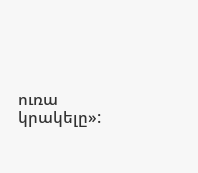ուռա կրակելը»: